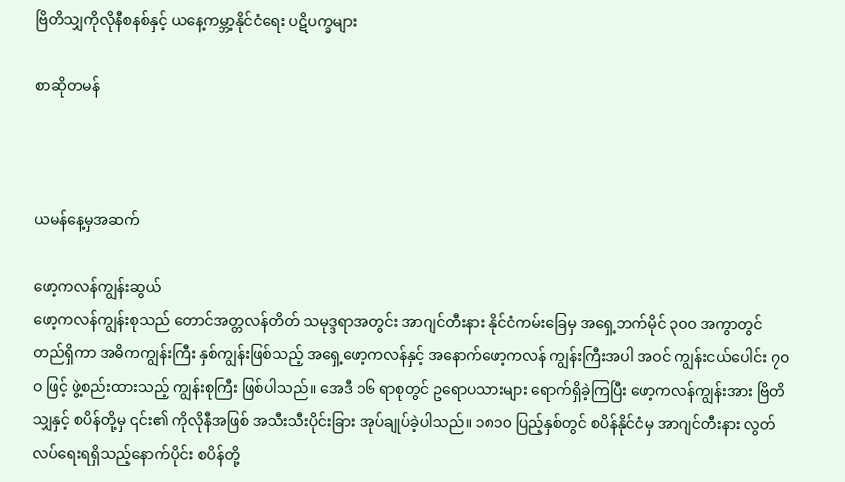ဗြိတိသျှကိုလိုနီစနစ်နှင့် ယနေ့ကမ္ဘာ့နိုင်ငံရေး ပဋိပက္ခများ

စာဆိုတမန်



ယမန်နေ့မှအဆက်

ဖော့ကလန်ကျွန်းဆွယ်
ဖော့ကလန်ကျွန်းစုသည် တောင်အတ္တလန်တိတ် သမုဒ္ဒရာအတွင်း အာဂျင်တီးနား နိုင်ငံကမ်းခြေမှ အရှေ့ဘက်မိုင် ၃၀ဝ အကွာတွင် တည်ရှိကာ အဓိကကျွန်းကြီး နှစ်ကျွန်းဖြစ်သည့် အရှေ့ဖော့ကလန်နှင့် အနောက်ဖော့ကလန် ကျွန်းကြီးအပါ အဝင် ကျွန်းငယ်ပေါင်း ၇၀ဝ ဖြင့် ဖွဲ့စည်းထားသည့် ကျွန်းစုကြီး ဖြစ်ပါသည်။ အေဒီ ၁၆ ရာစုတွင် ဥရောပသားများ ရောက်ရှိခဲ့ကြပြီး ဖော့ကလန်ကျွန်းအား ဗြိတိသျှနှင့် စပိန်တို့မှ ၎င်း၏ ကိုလိုနီအဖြစ် အသီးသီးပိုင်းခြား အုပ်ချုပ်ခဲ့ပါသည်။ ၁၈၁၀ ပြည့်နှစ်တွင် စပိန်နိုင်ငံမှ အာဂျင်တီးနား လွတ်လပ်ရေးရရှိသည့်နောက်ပိုင်း စပိန်တို့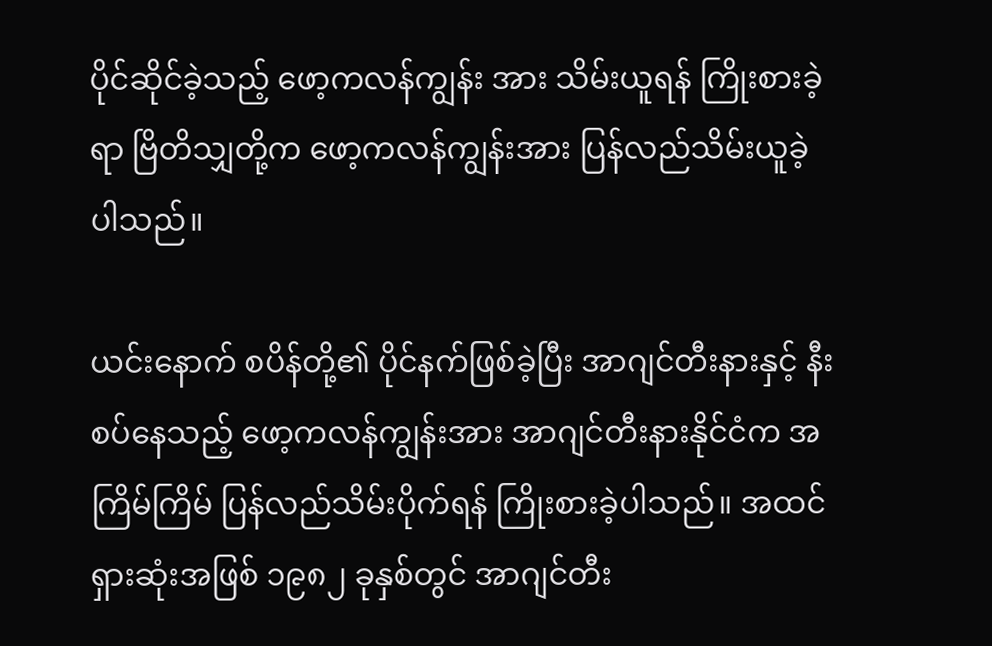ပိုင်ဆိုင်ခဲ့သည့် ဖော့ကလန်ကျွန်း အား သိမ်းယူရန် ကြိုးစားခဲ့ရာ ဗြိတိသျှတို့က ဖော့ကလန်ကျွန်းအား ပြန်လည်သိမ်းယူခဲ့ပါသည်။

ယင်းနောက် စပိန်တို့၏ ပိုင်နက်ဖြစ်ခဲ့ပြီး အာဂျင်တီးနားနှင့် နီးစပ်နေသည့် ဖော့ကလန်ကျွန်းအား အာဂျင်တီးနားနိုင်ငံက အကြိမ်ကြိမ် ပြန်လည်သိမ်းပိုက်ရန် ကြိုးစားခဲ့ပါသည်။ အထင်ရှားဆုံးအဖြစ် ၁၉၈၂ ခုနှစ်တွင် အာဂျင်တီး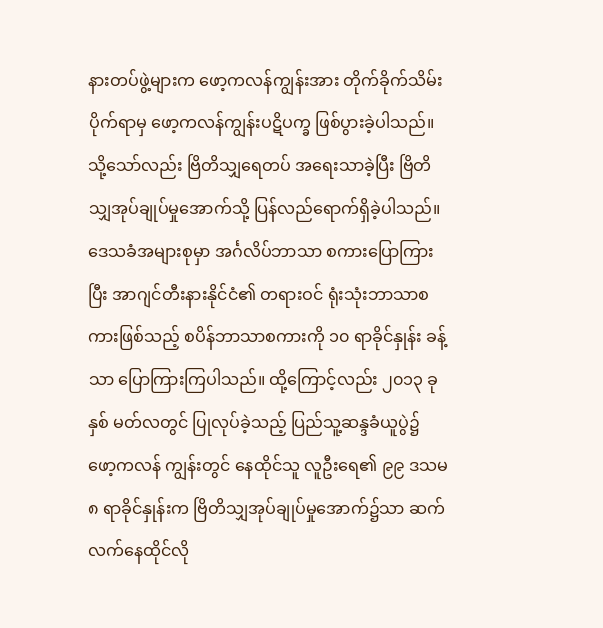နားတပ်ဖွဲ့များက ဖော့ကလန်ကျွန်းအား တိုက်ခိုက်သိမ်းပိုက်ရာမှ ဖော့ကလန်ကျွန်းပဋိပက္ခ ဖြစ်ပွားခဲ့ပါသည်။ သို့သော်လည်း ဗြိတိသျှရေတပ် အရေးသာခဲ့ပြီး ဗြိတိသျှအုပ်ချုပ်မှုအောက်သို့ ပြန်လည်ရောက်ရှိခဲ့ပါသည်။ ဒေသခံအများစုမှာ အင်္ဂလိပ်ဘာသာ စကားပြောကြားပြီး အာဂျင်တီးနားနိုင်ငံ၏ တရားဝင် ရုံးသုံးဘာသာစကားဖြစ်သည့် စပိန်ဘာသာစကားကို ၁၀ ရာခိုင်နှုန်း ခန့်သာ ပြောကြားကြပါသည်။ ထို့ကြောင့်လည်း ၂၀၁၃ ခုနှစ် မတ်လတွင် ပြုလုပ်ခဲ့သည့် ပြည်သူ့ဆန္ဒခံယူပွဲ၌ ဖော့ကလန် ကျွန်းတွင် နေထိုင်သူ လူဦးရေ၏ ၉၉ ဒသမ ၈ ရာခိုင်နှုန်းက ဗြိတိသျှအုပ်ချုပ်မှုအောက်၌သာ ဆက်လက်နေထိုင်လို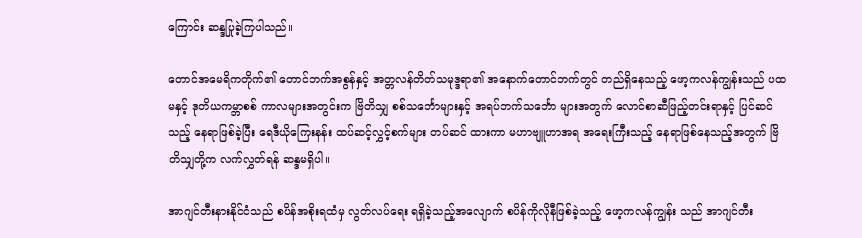ကြောင်း ဆန္ဒပြုခဲ့ကြပါသည်။

တောင်အမေရိကတိုက်၏ တောင်ဘက်အစွန်နှင့် အတ္တလန်တိတ်သမုဒ္ဒရာ၏ အနောက်တောင်ဘက်တွင် တည်ရှိနေသည့် ဖော့ကလန်ကျွန်းသည် ပထမနှင့် ဒုတိယကမ္ဘာစစ် ကာလများအတွင်းက ဗြိတိသျှ စစ်သင်္ဘောများနှင့် အရပ်ဘက်သင်္ဘော များအတွက် လောင်စာဆီဖြည့်တင်းရာနှင့် ပြင်ဆင်သည့် နေရာဖြစ်ခဲ့ပြီး ရေဒီယိုကြေးနန်း ထပ်ဆင့်လွှင့်စက်များ တပ်ဆင် ထားကာ မဟာဗျူဟာအရ အရေးကြီးသည့် နေရာဖြစ်နေသည့်အတွက် ဗြိတိသျှတို့က လက်လွှတ်ရန် ဆန္ဒမရှိပါ။

အာဂျင်တီးနားနိုင်ငံသည် စပိန်အစိုးရထံမှ လွတ်လပ်ရေး ရရှိခဲ့သည့်အလျောက် စပိန်ကိုလိုနီဖြစ်ခဲ့သည့် ဖော့ကလန်ကျွန်း သည် အာဂျင်တီး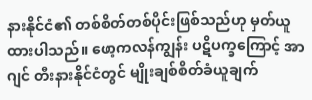နားနိုင်ငံ၏ တစ်စိတ်တစ်ပိုင်းဖြစ်သည်ဟု မှတ်ယူထားပါသည်။ ဖော့ကလန်ကျွန်း ပဋိပက္ခကြောင့် အာဂျင် တီးနားနိုင်ငံတွင် မျိုးချစ်စိတ်ခံယူချက်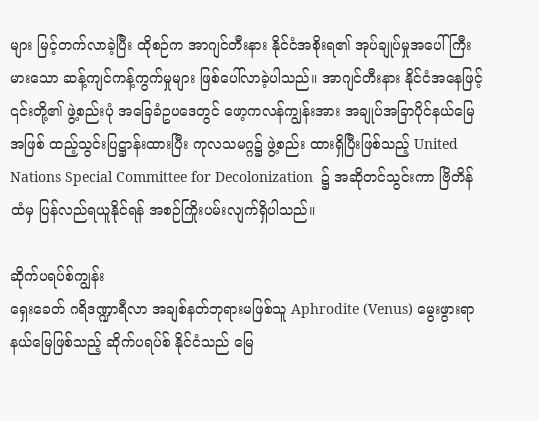များ မြင့်တက်လာခဲ့ပြီး ထိုစဉ်က အာဂျင်တီးနား နိုင်ငံအစိုးရ၏ အုပ်ချုပ်မှုအပေါ် ကြီးမားသော ဆန့်ကျင်ကန့်ကွက်မှုများ ဖြစ်ပေါ်လာခဲ့ပါသည်။ အာဂျင်တီးနား နိုင်ငံအနေဖြင့် ၎င်းတို့၏ ဖွဲ့စည်းပုံ အခြေခံဥပဒေတွင် ဖော့ကလန်ကျွန်းအား အချုပ်အခြာပိုင်နယ်မြေအဖြစ် ထည့်သွင်းပြဋ္ဌာန်းထားပြီး ကုလသမဂ္ဂ၌ ဖွဲ့စည်း ထားရှိပြီးဖြစ်သည့် United Nations Special Committee for Decolonization  ၌ အဆိုတင်သွင်းကာ ဗြိတိန်ထံမှ ပြန်လည်ရယူနိုင်ရန် အစဉ်ကြိုးပမ်းလျက်ရှိပါသည်။

ဆိုက်ပရပ်စ်ကျွန်း
ရှေးခေတ် ဂရိဒဏ္ဍာရီလာ အချစ်နတ်ဘုရားမဖြစ်သူ Aphrodite (Venus) မွေးဖွားရာနယ်မြေဖြစ်သည့် ဆိုက်ပရပ်စ် နိုင်ငံသည် မြေ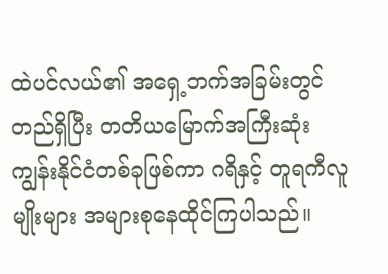ထဲပင်လယ်၏ အရှေ့ဘက်အခြမ်းတွင် တည်ရှိပြီး တတိယမြောက်အကြီးဆုံး ကျွန်းနိုင်ငံတစ်ခုဖြစ်ကာ ဂရိနှင့် တူရကီလူမျိုးများ အများစုနေထိုင်ကြပါသည်။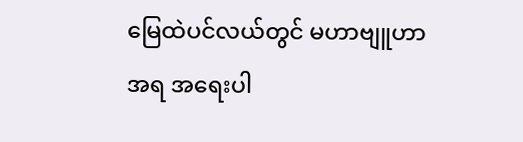မြေထဲပင်လယ်တွင် မဟာဗျူဟာအရ အရေးပါ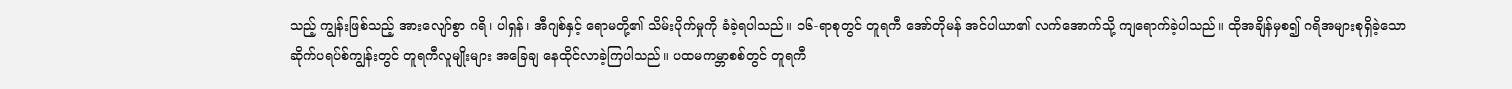သည့် ကျွန်းဖြစ်သည့် အားလျော်စွာ ဂရိ၊ ပါရှန်၊ အီဂျစ်နှင့် ရောမတို့၏ သိမ်းပိုက်မှုကို ခံခဲ့ရပါသည်။ ၁၆-ရာစုတွင် တူရကီ အော်တိုမန် အင်ပါယာ၏ လက်အောက်သို့ ကျရောက်ခဲ့ပါသည်။ ထိုအချိန်မှစ၍ ဂရိအများစုရှိခဲ့သော ဆိုက်ပရပ်စ်ကျွန်းတွင် တူရကီလူမျိုးများ အခြေချ နေထိုင်လာခဲ့ကြပါသည်။ ပထမကမ္ဘာစစ်တွင် တူရကီ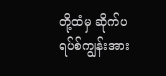တို့ထံမှ ဆိုက်ပရပ်စ်ကျွန်းအား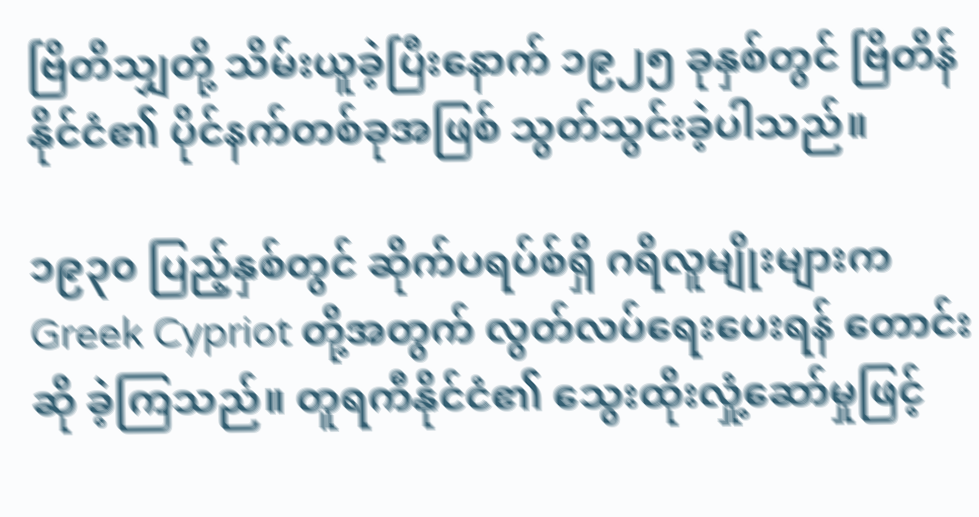ဗြိတိသျှတို့ သိမ်းယူခဲ့ပြီးနောက် ၁၉၂၅ ခုနှစ်တွင် ဗြိတိန်နိုင်ငံ၏ ပိုင်နက်တစ်ခုအဖြစ် သွတ်သွင်းခဲ့ပါသည်။

၁၉၃၀ ပြည့်နှစ်တွင် ဆိုက်ပရပ်စ်ရှိ ဂရိလူမျိုးများက Greek Cypriot တို့အတွက် လွတ်လပ်ရေးပေးရန် တောင်းဆို ခဲ့ကြသည်။ တူရကီနိုင်ငံ၏ သွေးထိုးလှုံ့ဆော်မှုဖြင့်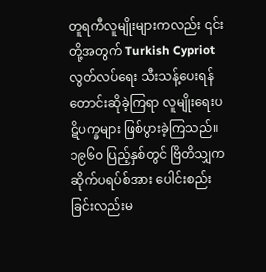တူရကီလူမျိုးများကလည်း ၎င်းတို့အတွက် Turkish Cypriot လွတ်လပ်ရေး သီးသန့်ပေးရန် တောင်းဆိုခဲ့ကြရာ လူမျိုးရေးပဋိပက္ခများ ဖြစ်ပွားခဲ့ကြသည်။ ၁၉၆၀ ပြည့်နှစ်တွင် ဗြိတိသျှက ဆိုက်ပရပ်စ်အား ပေါင်းစည်းခြင်းလည်းမ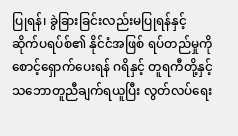ပြုရန်၊ ခွဲခြားခြင်းလည်းမပြုရန်နှင့် ဆိုက်ပရပ်စ်၏ နိုင်ငံအဖြစ် ရပ်တည်မှုကို စောင့်ရှောက်ပေးရန် ဂရိနှင့် တူရကီတို့နှင့် သဘောတူညီချက်ရယူပြီး လွတ်လပ်ရေး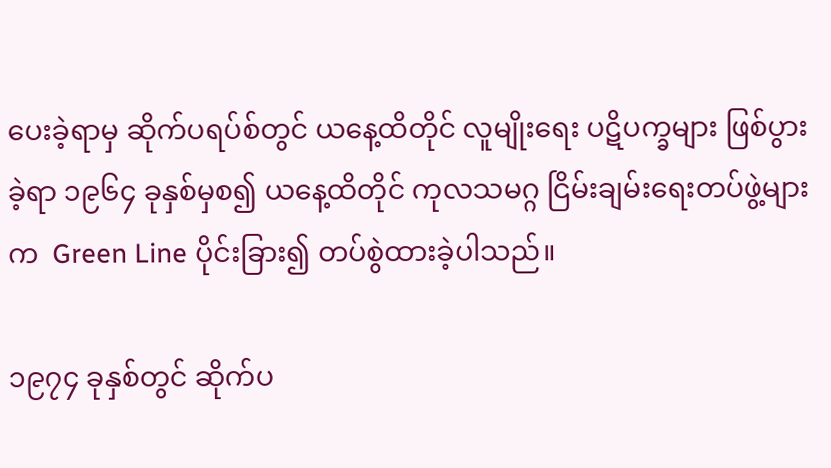ပေးခဲ့ရာမှ ဆိုက်ပရပ်စ်တွင် ယနေ့ထိတိုင် လူမျိုးရေး ပဋိပက္ခများ ဖြစ်ပွားခဲ့ရာ ၁၉၆၄ ခုနှစ်မှစ၍ ယနေ့ထိတိုင် ကုလသမဂ္ဂ ငြိမ်းချမ်းရေးတပ်ဖွဲ့များက  Green Line ပိုင်းခြား၍ တပ်စွဲထားခဲ့ပါသည်။

၁၉၇၄ ခုနှစ်တွင် ဆိုက်ပ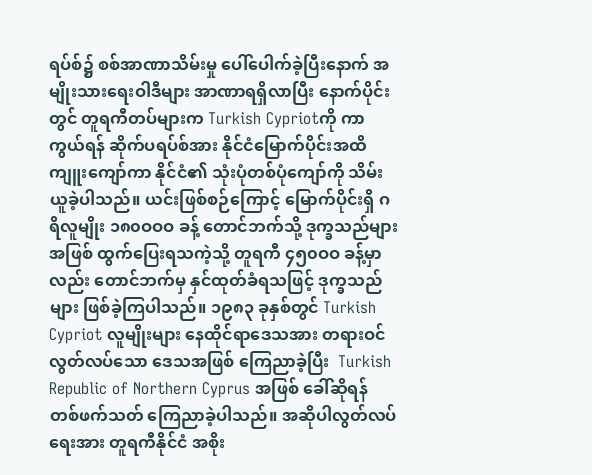ရပ်စ်၌ စစ်အာဏာသိမ်းမှု ပေါ်ပေါက်ခဲ့ပြီးနောက် အမျိုးသားရေးဝါဒီများ အာဏာရရှိလာပြီး နောက်ပိုင်းတွင် တူရကီတပ်များက Turkish Cypriotကို ကာကွယ်ရန် ဆိုက်ပရပ်စ်အား နိုင်ငံမြောက်ပိုင်းအထိ ကျူးကျော်ကာ နိုင်ငံ၏ သုံးပုံတစ်ပုံကျော်ကို သိမ်းယူခဲ့ပါသည်။ ယင်းဖြစ်စဉ်ကြောင့် မြောက်ပိုင်းရှိ ဂရိလူမျိုး ၁၈၀ဝဝဝ ခန့် တောင်ဘက်သို့ ဒုက္ခသည်များအဖြစ် ထွက်ပြေးရသကဲ့သို့ တူရကီ ၄၅၀ဝဝ ခန့်မှာလည်း တောင်ဘက်မှ နှင်ထုတ်ခံရသဖြင့် ဒုက္ခသည်များ ဖြစ်ခဲ့ကြပါသည်။ ၁၉၈၃ ခုနှစ်တွင် Turkish Cypriot လူမျိုးများ နေထိုင်ရာဒေသအား တရားဝင် လွတ်လပ်သော ဒေသအဖြစ် ကြေညာခဲ့ပြီး  Turkish Republic of Northern Cyprus အဖြစ် ခေါ်ဆိုရန် တစ်ဖက်သတ် ကြေညာခဲ့ပါသည်။ အဆိုပါလွတ်လပ်ရေးအား တူရကီနိုင်ငံ အစိုး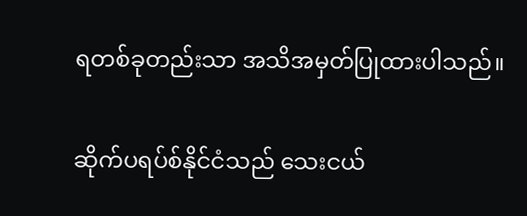ရတစ်ခုတည်းသာ အသိအမှတ်ပြုထားပါသည်။

ဆိုက်ပရပ်စ်နိုင်ငံသည် သေးငယ်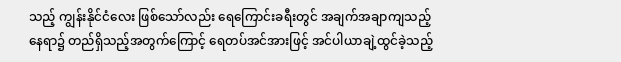သည့် ကျွန်းနိုင်ငံလေး ဖြစ်သော်လည်း ရေကြောင်းခရီးတွင် အချက်အချာကျသည့် နေရာ၌ တည်ရှိသည့်အတွက်ကြောင့် ရေတပ်အင်အားဖြင့် အင်ပါယာချဲ့ထွင်ခဲ့သည့်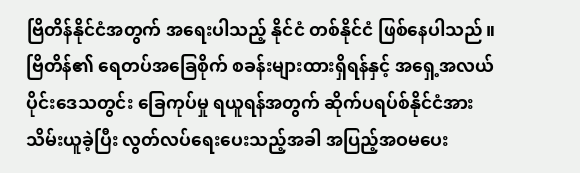ဗြိတိန်နိုင်ငံအတွက် အရေးပါသည့် နိုင်ငံ တစ်နိုင်ငံ ဖြစ်နေပါသည်။ ဗြိတိန်၏ ရေတပ်အခြေစိုက် စခန်းများထားရှိရန်နှင့် အရှေ့အလယ်ပိုင်းဒေသတွင်း ခြေကုပ်မှု ရယူရန်အတွက် ဆိုက်ပရပ်စ်နိုင်ငံအား သိမ်းယူခဲ့ပြီး လွတ်လပ်ရေးပေးသည့်အခါ အပြည့်အဝမပေး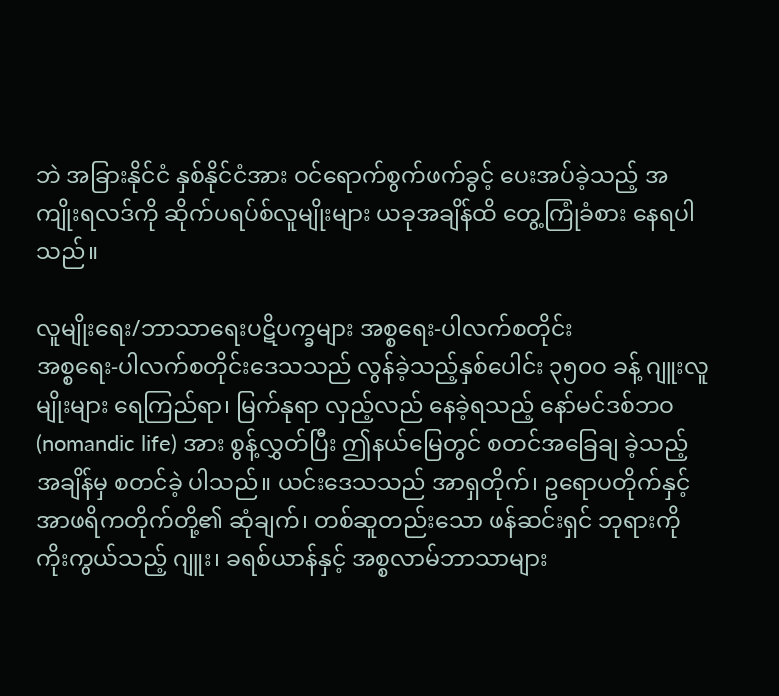ဘဲ အခြားနိုင်ငံ နှစ်နိုင်ငံအား ဝင်ရောက်စွက်ဖက်ခွင့် ပေးအပ်ခဲ့သည့် အကျိုးရလဒ်ကို ဆိုက်ပရပ်စ်လူမျိုးများ ယခုအချိန်ထိ တွေ့ကြုံခံစား နေရပါသည်။

လူမျိုးရေး/ဘာသာရေးပဋိပက္ခများ အစ္စရေး-ပါလက်စတိုင်း
အစ္စရေး-ပါလက်စတိုင်းဒေသသည် လွန်ခဲ့သည့်နှစ်ပေါင်း ၃၅၀ဝ ခန့် ဂျူးလူမျိုးများ ရေကြည်ရာ၊ မြက်နုရာ လှည့်လည် နေခဲ့ရသည့် နော်မင်ဒစ်ဘဝ (nomandic life) အား စွန့်လွှတ်ပြီး ဤနယ်မြေတွင် စတင်အခြေချ ခဲ့သည့်အချိန်မှ စတင်ခဲ့ ပါသည်။ ယင်းဒေသသည် အာရှတိုက်၊ ဥရောပတိုက်နှင့် အာဖရိကတိုက်တို့၏ ဆုံချက်၊ တစ်ဆူတည်းသော ဖန်ဆင်းရှင် ဘုရားကို ကိုးကွယ်သည့် ဂျူး၊ ခရစ်ယာန်နှင့် အစ္စလာမ်ဘာသာများ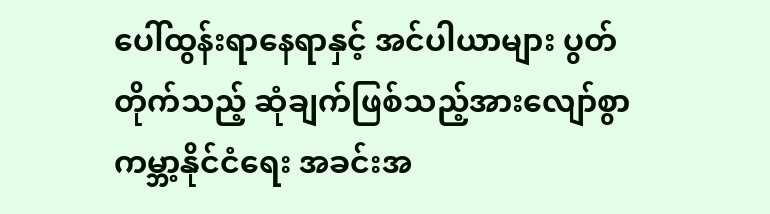ပေါ်ထွန်းရာနေရာနှင့် အင်ပါယာများ ပွတ်တိုက်သည့် ဆုံချက်ဖြစ်သည့်အားလျော်စွာ ကမ္ဘာ့နိုင်ငံရေး အခင်းအ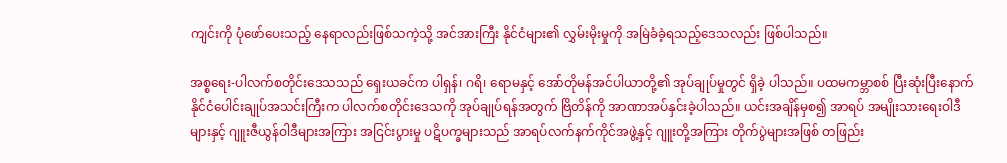ကျင်းကို ပုံဖော်ပေးသည့် နေရာလည်းဖြစ်သကဲ့သို့ အင်အားကြီး နိုင်ငံများ၏ လွှမ်းမိုးမှုကို အမြဲခံခဲ့ရသည့်ဒေသလည်း ဖြစ်ပါသည်။

အစ္စရေး-ပါလက်စတိုင်းဒေသသည် ရှေးယခင်က ပါရှန်၊ ဂရိ၊ ရောမနှင့် အော်တိုမန်အင်ပါယာတို့၏ အုပ်ချုပ်မှုတွင် ရှိခဲ့ ပါသည်။ ပထမကမ္ဘာစစ် ပြီးဆုံးပြီးနောက် နိုင်ငံပေါင်းချုပ်အသင်းကြီးက ပါလက်စတိုင်းဒေသကို အုပ်ချုပ်ရန်အတွက် ဗြိတိန်ကို အာဏာအပ်နှင်းခဲ့ပါသည်။ ယင်းအချိန်မှစ၍ အာရပ် အမျိုးသားရေးဝါဒီများနှင့် ဂျူးဇီယွန်ဝါဒီများအကြား အငြင်းပွားမှု ပဋိပက္ခများသည် အာရပ်လက်နက်ကိုင်အဖွဲ့နှင့် ဂျူးတို့အကြား တိုက်ပွဲများအဖြစ် တဖြည်း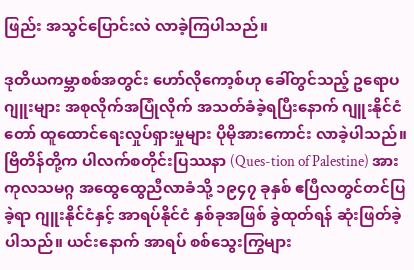ဖြည်း အသွင်ပြောင်းလဲ လာခဲ့ကြပါသည်။

ဒုတိယကမ္ဘာစစ်အတွင်း ဟော်လိုကော့စ်ဟု ခေါ်တွင်သည့် ဥရောပဂျူးများ အစုလိုက်အပြုံလိုက် အသတ်ခံခဲ့ရပြီးနောက် ဂျူးနိုင်ငံတော် ထူထောင်ရေးလှုပ်ရှားမှုများ ပိုမိုအားကောင်း လာခဲ့ပါသည်။ ဗြိတိန်တို့က ပါလက်စတိုင်းပြဿနာ (Ques-tion of Palestine) အား ကုလသမဂ္ဂ အထွေထွေညီလာခံသို့ ၁၉၄၇ ခုနှစ် ဧပြီလတွင်တင်ပြခဲ့ရာ ဂျူးနိုင်ငံနှင့် အာရပ်နိုင်ငံ နှစ်ခုအဖြစ် ခွဲထုတ်ရန် ဆုံးဖြတ်ခဲ့ပါသည်။ ယင်းနောက် အာရပ် စစ်သွေးကြွများ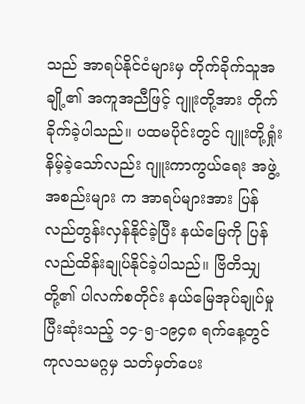သည် အာရပ်နိုင်ငံများမှ တိုက်ခိုက်သူအချို့၏ အကူအညီဖြင့် ဂျူးတို့အား တိုက်ခိုက်ခဲ့ပါသည်။ ပထမပိုင်းတွင် ဂျူးတို့ရှုံးနိမ့်ခဲ့သော်လည်း ဂျူးကာကွယ်ရေး အဖွဲ့အစည်းများ က အာရပ်များအား ပြန်လည်တွန်းလှန်နိုင်ခဲ့ပြီး နယ်မြေကို ပြန်လည်ထိန်းချုပ်နိုင်ခဲ့ပါသည်။ ဗြိတိသျှတို့၏ ပါလက်စတိုင်း နယ်မြေအုပ်ချုပ်မှုပြီးဆုံးသည့် ၁၄-၅-၁၉၄၈ ရက်နေ့တွင် ကုလသမဂ္ဂမှ သတ်မှတ်ပေး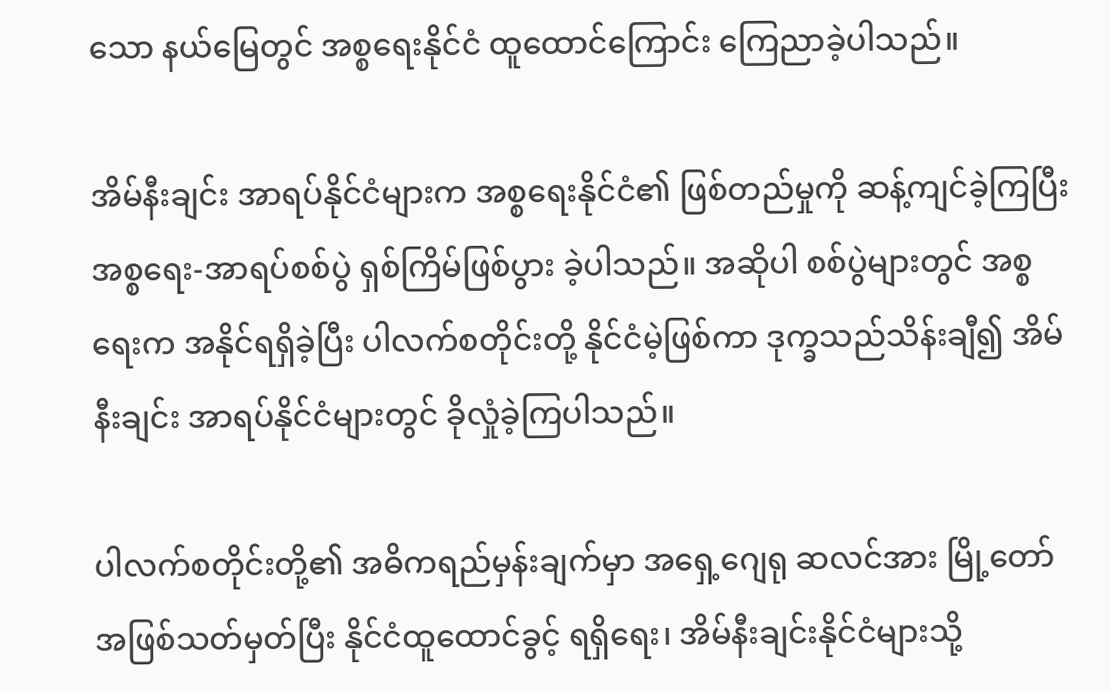သော နယ်မြေတွင် အစ္စရေးနိုင်ငံ ထူထောင်ကြောင်း ကြေညာခဲ့ပါသည်။

အိမ်နီးချင်း အာရပ်နိုင်ငံများက အစ္စရေးနိုင်ငံ၏ ဖြစ်တည်မှုကို ဆန့်ကျင်ခဲ့ကြပြီး အစ္စရေး-အာရပ်စစ်ပွဲ ရှစ်ကြိမ်ဖြစ်ပွား ခဲ့ပါသည်။ အဆိုပါ စစ်ပွဲများတွင် အစ္စရေးက အနိုင်ရရှိခဲ့ပြီး ပါလက်စတိုင်းတို့ နိုင်ငံမဲ့ဖြစ်ကာ ဒုက္ခသည်သိန်းချီ၍ အိမ်နီးချင်း အာရပ်နိုင်ငံများတွင် ခိုလှုံခဲ့ကြပါသည်။

ပါလက်စတိုင်းတို့၏ အဓိကရည်မှန်းချက်မှာ အရှေ့ဂျေရု ဆလင်အား မြို့တော်အဖြစ်သတ်မှတ်ပြီး နိုင်ငံထူထောင်ခွင့် ရရှိရေး၊ အိမ်နီးချင်းနိုင်ငံများသို့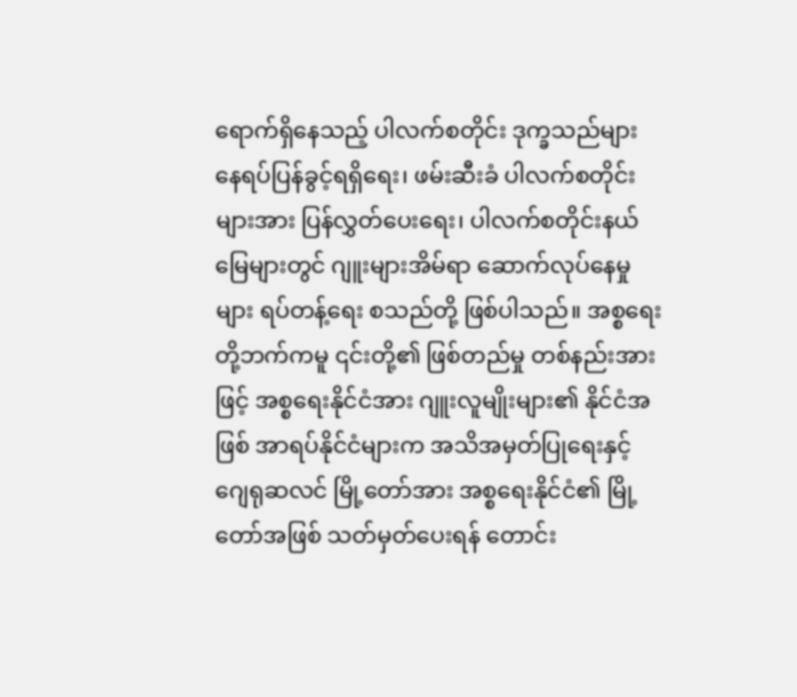ရောက်ရှိနေသည့် ပါလက်စတိုင်း ဒုက္ခသည်များ နေရပ်ပြန်ခွင့်ရရှိရေး၊ ဖမ်းဆီးခံ ပါလက်စတိုင်း များအား ပြန်လွှတ်ပေးရေး၊ ပါလက်စတိုင်းနယ်မြေများတွင် ဂျူးများအိမ်ရာ ဆောက်လုပ်နေမှုများ ရပ်တန့်ရေး စသည်တို့ ဖြစ်ပါသည်။ အစ္စရေးတို့ဘက်ကမူ ၎င်းတို့၏ ဖြစ်တည်မှု တစ်နည်းအားဖြင့် အစ္စရေးနိုင်ငံအား ဂျူးလူမျိုးများ၏ နိုင်ငံအဖြစ် အာရပ်နိုင်ငံများက အသိအမှတ်ပြုရေးနှင့် ဂျေရုဆလင် မြို့တော်အား အစ္စရေးနိုင်ငံ၏ မြို့တော်အဖြစ် သတ်မှတ်ပေးရန် တောင်း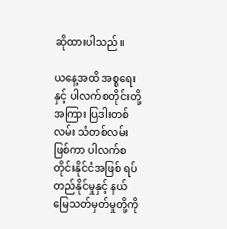ဆိုထားပါသည်။

ယနေ့အထိ အစ္စရေးနှင့် ပါလက်စတိုင်းတို့အကြား ပြဒါးတစ်လမ်း သံတစ်လမ်းဖြစ်ကာ ပါလက်စတိုင်းနိုင်ငံအဖြစ် ရပ်တည်နိုင်မှုနှင့် နယ်မြေသတ်မှတ်မှုတို့ကို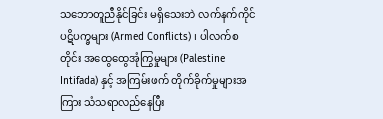သဘောတူညီနိုင်ခြင်း မရှိသေးဘဲ လက်နက်ကိုင်ပဋိပက္ခများ (Armed Conflicts) ၊ ပါလက်စတိုင်း အထွေထွေအုံကြွမှုများ (Palestine Intifada) နှင့် အကြမ်းဖက် တိုက်ခိုက်မှုများအကြား သံသရာလည်နေပြီး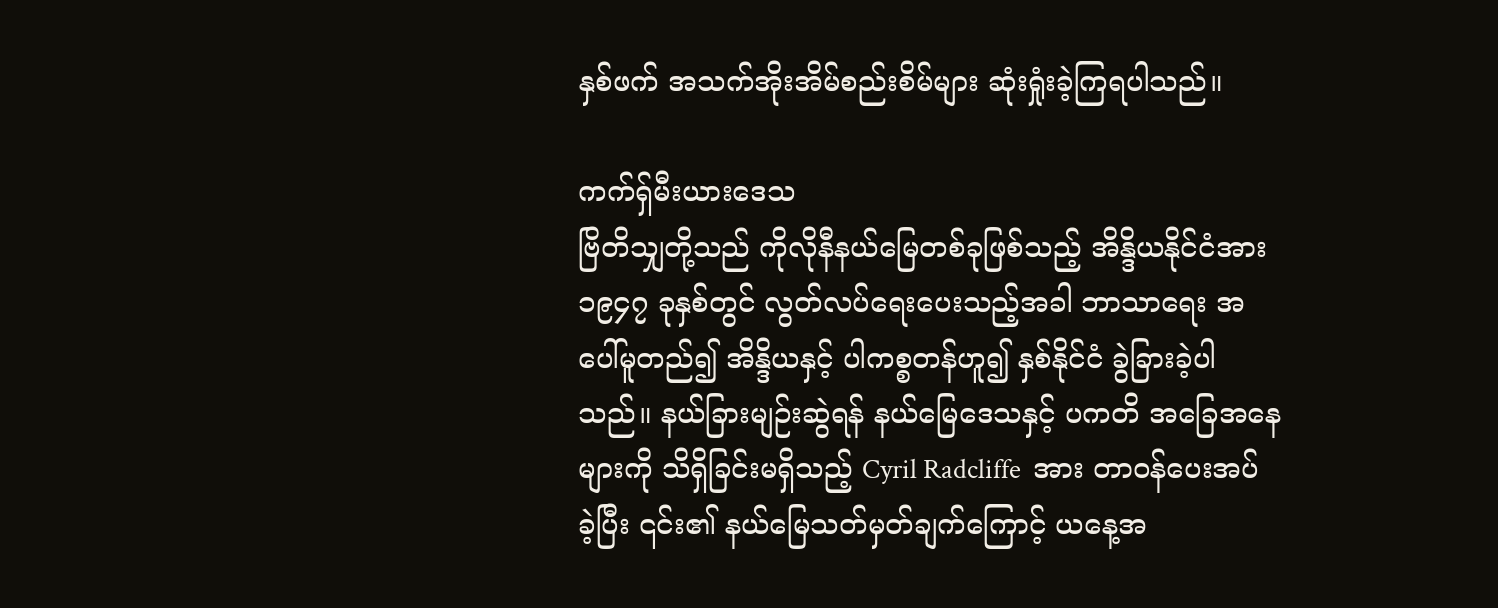နှစ်ဖက် အသက်အိုးအိမ်စည်းစိမ်များ ဆုံးရှုံးခဲ့ကြရပါသည်။

ကက်ရှ်မီးယားဒေသ
ဗြိတိသျှတို့သည် ကိုလိုနီနယ်မြေတစ်ခုဖြစ်သည့် အိန္ဒိယနိုင်ငံအား ၁၉၄၇ ခုနှစ်တွင် လွတ်လပ်ရေးပေးသည့်အခါ ဘာသာရေး အပေါ်မူတည်၍ အိန္ဒိယနှင့် ပါကစ္စတန်ဟူ၍ နှစ်နိုင်ငံ ခွဲခြားခဲ့ပါသည်။ နယ်ခြားမျဉ်းဆွဲရန် နယ်မြေဒေသနှင့် ပကတိ အခြေအနေများကို သိရှိခြင်းမရှိသည့် Cyril Radcliffe  အား တာဝန်ပေးအပ်ခဲ့ပြီး ၎င်း၏ နယ်မြေသတ်မှတ်ချက်ကြောင့် ယနေ့အ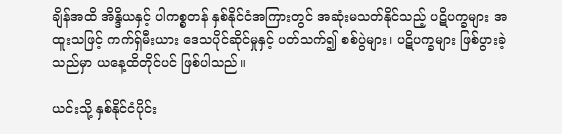ချိန်အထိ အိန္ဒိယနှင့် ပါကစ္စတန် နှစ်နိုင်ငံအကြားတွင် အဆုံးမသတ်နိုင်သည့် ပဋိပက္ခများ အထူးသဖြင့် ကက်ရှ်မီးယား ဒေသပိုင်ဆိုင်မှုနှင့် ပတ်သက်၍ စစ်ပွဲများ၊ ပဋိပက္ခများ ဖြစ်ပွားခဲ့သည်မှာ ယနေ့ထိတိုင်ပင် ဖြစ်ပါသည်။

ယင်းသို့ နှစ်နိုင်ငံပိုင်း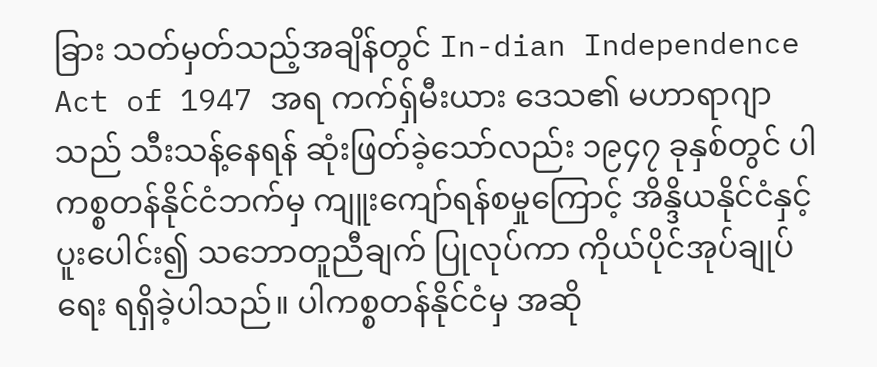ခြား သတ်မှတ်သည့်အချိန်တွင် In-dian Independence Act of 1947 အရ ကက်ရှ်မီးယား ဒေသ၏ မဟာရာဂျာသည် သီးသန့်နေရန် ဆုံးဖြတ်ခဲ့သော်လည်း ၁၉၄၇ ခုနှစ်တွင် ပါကစ္စတန်နိုင်ငံဘက်မှ ကျူးကျော်ရန်စမှုကြောင့် အိန္ဒိယနိုင်ငံနှင့် ပူးပေါင်း၍ သဘောတူညီချက် ပြုလုပ်ကာ ကိုယ်ပိုင်အုပ်ချုပ်ရေး ရရှိခဲ့ပါသည်။ ပါကစ္စတန်နိုင်ငံမှ အဆို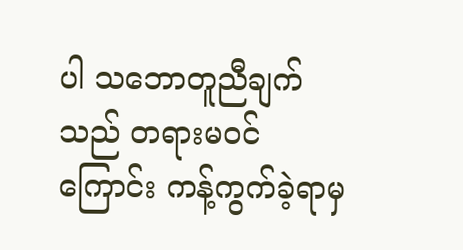ပါ သဘောတူညီချက်သည် တရားမဝင်ကြောင်း ကန့်ကွက်ခဲ့ရာမှ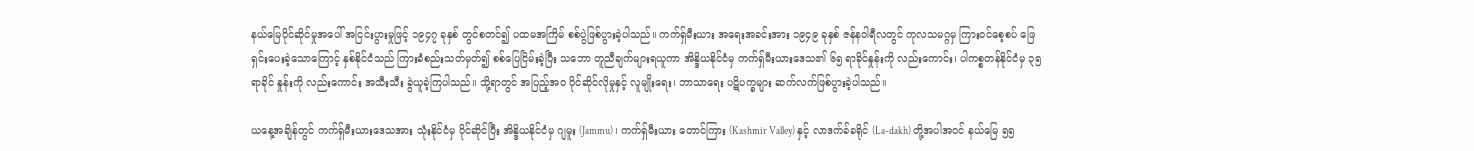နယ်မြေပိုင်ဆိုင်မှုအပေါ် အငြင်းပွားမှုဖြင့် ၁၉၄၇ ခုနှစ် တွင်စတင်၍ ပထမအကြိမ် စစ်ပွဲဖြစ်ပွားခဲ့ပါသည်။ ကက်ရှ်မီးယား အရေးအခင်းအား ၁၉၄၉ ခုနှစ် ဇန်နဝါရီလတွင် ကုလသမဂ္ဂမှ ကြားဝင်စေ့စပ် ဖြေရှင်းပေးခဲ့သောကြောင့် နှစ်နိုင်ငံသည် ကြားခံစည်းသတ်မှတ်၍ စစ်ပြေငြိမ်းခဲ့ပြီး သဘော တူညီချက်များရယူကာ အိန္ဒိယနိုင်ငံမှ ကက်ရှ်မီးယားဒေသ၏ ၆၅ ရာခိုင်နှုန်းကို လည်းကောင်း၊ ပါကစ္စတန်နိုင်ငံမှ ၃၅ ရာခိုင် နှုန်းကို လည်းကောင်း အသီးသီး ခွဲယူခဲ့ကြပါသည်။ သို့ရာတွင် အပြည့်အဝ ပိုင်ဆိုင်လိုမှုနှင့် လူမျိုးရေး၊ ဘာသာရေး ပဋိပက္ခများ ဆက်လက်ဖြစ်ပွားခဲ့ပါသည်။

ယနေ့အချိန်တွင် ကက်ရှ်မီးယားဒေသအား သုံးနိုင်ငံမှ ပိုင်ဆိုင်ပြီး အိန္ဒိယနိုင်ငံမှ ဂျမူး (Jammu)၊ ကက်ရှ်မီးယား တောင်ကြား (Kashmir Valley) နှင့် လာဒက်ခ်ခရိုင် (La-dakh) တို့အပါအဝင် နယ်မြေ ၅၅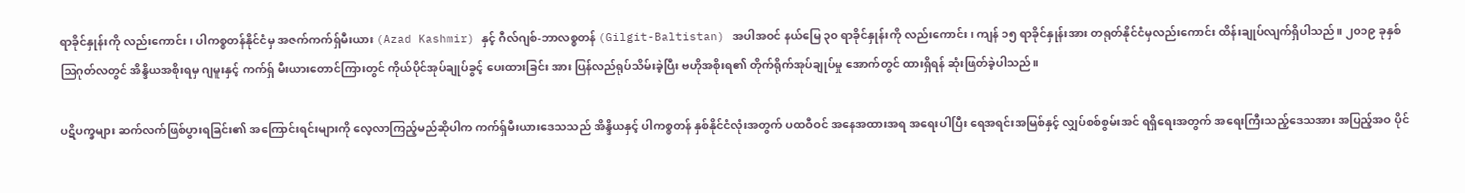ရာခိုင်နှုန်းကို လည်းကောင်း၊ ပါကစ္စတန်နိုင်ငံမှ အဇက်ကက်ရှ်မီးယား (Azad Kashmir) နှင့် ဂီလ်ဂျစ်-ဘာလစ္စတန် (Gilgit-Baltistan) အပါအဝင် နယ်မြေ ၃၀ ရာခိုင်နှုန်းကို လည်းကောင်း၊ ကျန် ၁၅ ရာခိုင်နှုန်းအား တရုတ်နိုင်ငံမှလည်းကောင်း ထိန်းချုပ်လျက်ရှိပါသည်။ ၂၀၁၉ ခုနှစ် ဩဂုတ်လတွင် အိန္ဒိယအစိုးရမှ ဂျမူးနှင့် ကက်ရှ် မီးယားတောင်ကြားတွင် ကိုယ်ပိုင်အုပ်ချုပ်ခွင့် ပေးထားခြင်း အား ပြန်လည်ရုပ်သိမ်းခဲ့ပြီး ဗဟိုအစိုးရ၏ တိုက်ရိုက်အုပ်ချုပ်မှု အောက်တွင် ထားရှိရန် ဆုံးဖြတ်ခဲ့ပါသည်။

ပဋိပက္ခများ ဆက်လက်ဖြစ်ပွားရခြင်း၏ အကြောင်းရင်းများကို လေ့လာကြည့်မည်ဆိုပါက ကက်ရှ်မီးယားဒေသသည် အိန္ဒိယနှင့် ပါကစ္စတန် နှစ်နိုင်ငံလုံးအတွက် ပထဝီဝင် အနေအထားအရ အရေးပါပြီး ရေအရင်းအမြစ်နှင့် လျှပ်စစ်စွမ်းအင် ရရှိရေးအတွက် အရေးကြီးသည့်ဒေသအား အပြည့်အဝ ပိုင်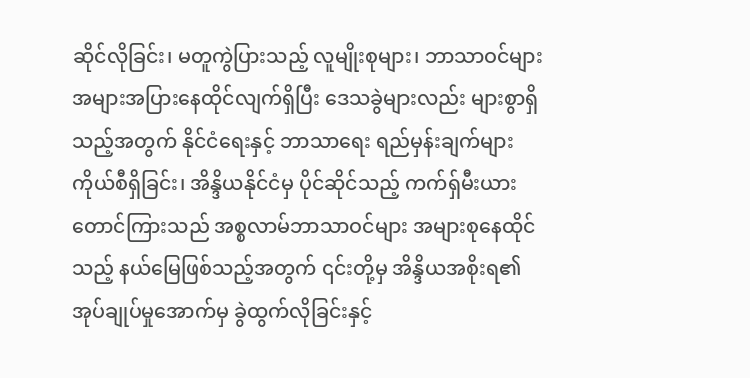ဆိုင်လိုခြင်း၊ မတူကွဲပြားသည့် လူမျိုးစုများ၊ ဘာသာဝင်များ အများအပြားနေထိုင်လျက်ရှိပြီး ဒေသခွဲများလည်း များစွာရှိသည့်အတွက် နိုင်ငံရေးနှင့် ဘာသာရေး ရည်မှန်းချက်များ ကိုယ်စီရှိခြင်း၊ အိန္ဒိယနိုင်ငံမှ ပိုင်ဆိုင်သည့် ကက်ရှ်မီးယား တောင်ကြားသည် အစ္စလာမ်ဘာသာဝင်များ အများစုနေထိုင် သည့် နယ်မြေဖြစ်သည့်အတွက် ၎င်းတို့မှ အိန္ဒိယအစိုးရ၏ အုပ်ချုပ်မှုအောက်မှ ခွဲထွက်လိုခြင်းနှင့်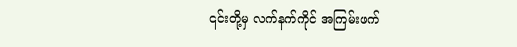၎င်းတို့မှ လက်နက်ကိုင် အကြမ်းဖက်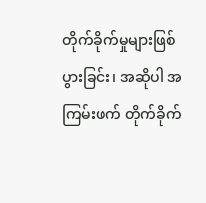တိုက်ခိုက်မှုများဖြစ်ပွားခြင်း၊ အဆိုပါ အကြမ်းဖက် တိုက်ခိုက်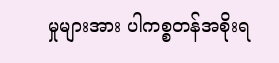မှုများအား ပါကစ္စတန်အစိုးရ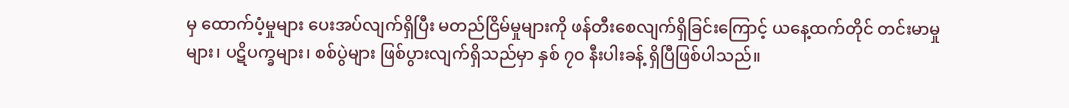မှ ထောက်ပံ့မှုများ ပေးအပ်လျက်ရှိပြီး မတည်ငြိမ်မှုများကို ဖန်တီးစေလျက်ရှိခြင်းကြောင့် ယနေ့ထက်တိုင် တင်းမာမှုများ၊ ပဋိပက္ခများ၊ စစ်ပွဲများ ဖြစ်ပွားလျက်ရှိသည်မှာ နှစ် ၇၀ နီးပါးခန့် ရှိပြီဖြစ်ပါသည်။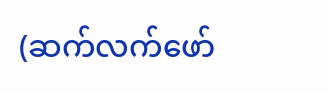(ဆက်လက်ဖော်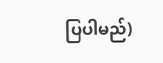ပြပါမည်)